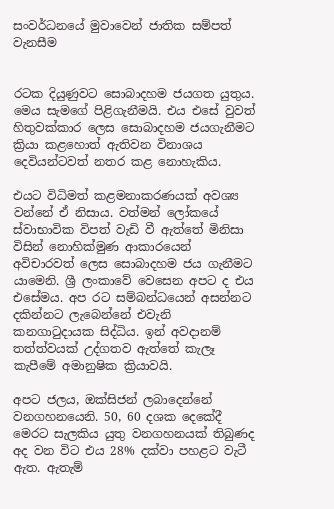සංවර්ධනයේ මුවාවෙන් ජාතික සම්පත් වැනසීම


රටක දියුණුවට සොබාදහම ජයගත යුතුය. මෙය සැමගේ පිළිගැනීමයි. එය එසේ වුවත් හිතුවක්කාර ලෙස සොබාදහම ජයගැනීමට ක්‍රියා කළහොත් ඇතිවන විනාශය දෙවියන්ටවත් නතර කළ නොහැකිය.

එයට විධිමත් කළමනාකරණයක් අවශ්‍ය වන්නේ ඒ නිසාය. වත්මන් ලෝකයේ ස්වාභාවික විපත් වැඩි වී ඇත්තේ මිනිසා විසින් නොහික්මුණ ආකාරයෙන් අවිචාරවත් ලෙස සොබාදහම ජය ගැනීමට යාමෙනි. ශ්‍රී ලංකාවේ වෙසෙන අපට ද එය එසේමය. අප රට සම්බන්ධයෙන් අසන්නට දකින්නට ලැබෙන්නේ එවැනි කනගාටුදායක සිද්ධිය. ඉන් අවදානම් තත්ත්වයක් උද්ගතව ඇත්තේ කැලෑ කැපීමේ අමානුෂික ක්‍රියාවයි.

අපට ජලය, ඔක්සිජන් ලබාදෙන්නේ වනගහනයෙනි. 50, 60 දශක දෙකේදී මෙරට සැලකිය යුතු වනගහනයක් තිබුණද අද වන විට එය 28% දක්වා පහළට වැටී ඇත. ඇතැම්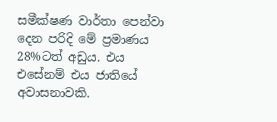සමීක්ෂණ වාර්තා පෙන්වා දෙන පරිදි මේ ප්‍රමාණය 28%ටත් අඩුය. එය එසේනම් එය ජාතියේ අවාසනාවකි.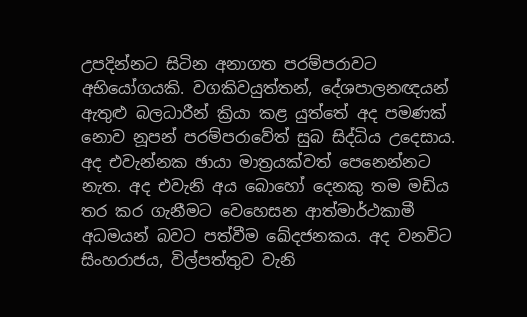උපදින්නට සිටින අනාගත පරම්පරාවට අභියෝගයකි. වගකිවයුත්තන්, දේශපාලනඥයන් ඇතුළු බලධාරීන් ක්‍රියා කළ යුත්තේ අද පමණක් නොව නූපන් පරම්පරාවේත් සුබ සිද්ධිය උදෙසාය. අද එවැන්නක ඡායා මාත්‍රයක්වත් පෙනෙන්නට නැත. අද එවැනි අය බොහෝ දෙනකු තම මඩිය තර කර ගැනීමට වෙහෙසන ආත්මාර්ථකාමී අධමයන් බවට පත්වීම ඛේදජනකය. අද වනවිට සිංහරාජය, විල්පත්තුව වැනි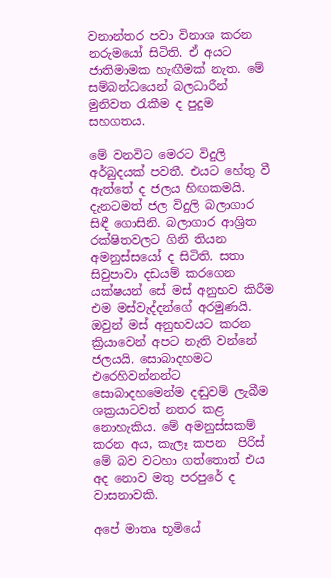වනාන්තර පවා විනාශ කරන නරුමයෝ සිටිති. ඒ අයට ජාතිමාමක හැඟීමක් නැත. මේ සම්බන්ධයෙන් බලධාරීන් මුනිවත රැකීම ද පුදුම සහගතය.

මේ වනවිට මෙරට විදුලි අර්බුදයක් පවතී. එයට හේතු වී ඇත්තේ ද ජලය හිඟකමයි. දැනටමත් ජල විදුලි බලාගාර සිඳී ගොසිනි. බලාගාර ආශ්‍රිත රක්ෂිතවලට ගිනි තියන අමනුස්සයෝ ද සිටිති. සතා සිවුපාවා දඩයම් කරගෙන යක්ෂයන් සේ මස් අනුභව කිරීම එම මස්වැද්දන්ගේ අරමුණයි. ඔවුන් මස් අනුභවයට කරන ක්‍රියාවෙන් අපට නැති වන්නේ ජලයයි. සොබාදහමට එරෙහිවන්නන්ට සොබාදහමෙන්ම දඬුවම් ලැබීම ශක්‍රයාටවත් නතර කළ නොහැකිය. මේ අමනුස්සකම් කරන අය, කැලෑ කපන  පිරිස් මේ බව වටහා ගත්තොත් එය අද නොව මතු පරපුරේ ද වාසනාවකි.

අපේ මාතෘ භූමියේ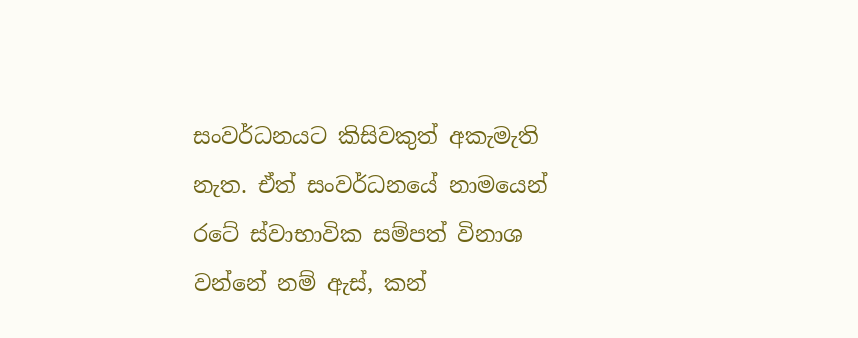සංවර්ධනයට කිසිවකුත් අකැමැති නැත. ඒත් සංවර්ධනයේ නාමයෙන් රටේ ස්වාභාවික සම්පත් විනාශ වන්නේ නම් ඇස්, කන්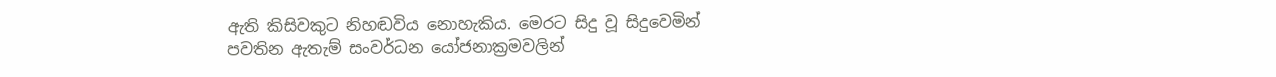ඇති කිසිවකුට නිහඬවිය නොහැකිය. මෙරට සිදු වූ සිදුවෙමින් පවතින ඇතැම් සංවර්ධන යෝජනාක්‍රමවලින්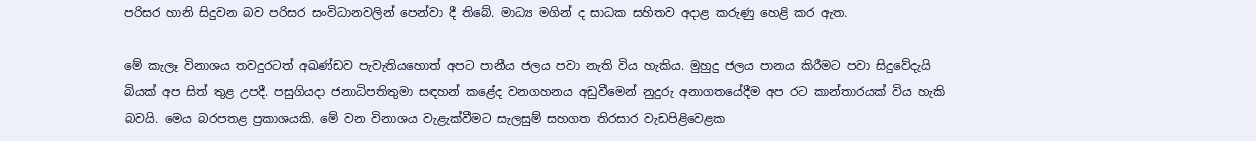පරිසර හානි සිදුවන බව පරිසර සංවිධානවලින් පෙන්වා දී තිබේ. මාධ්‍ය මගින් ද සාධක සහිතව අදාළ කරුණු හෙළි කර ඇත.

මේ කැලෑ විනාශය තවදුරටත් අඛණ්ඩව පැවැතියහොත් අපට පානීය ජලය පවා නැති විය හැකිය. මුහුදු ජලය පානය කිරීමට පවා සිදුවේදැයි බියක් අප සිත් තුළ උපදී. පසුගියදා ජනාධිපතිතුමා සඳහන් කළේද වනගහනය අඩුවීමෙන් නුදුරු අනාගතයේදීම අප රට කාන්තාරයක් විය හැකි බවයි. මෙය බරපතළ ප්‍රකාශයකි. මේ වන විනාශය වැළැක්වීමට සැලසුම් සහගත තිරසාර වැඩපිළිවෙළක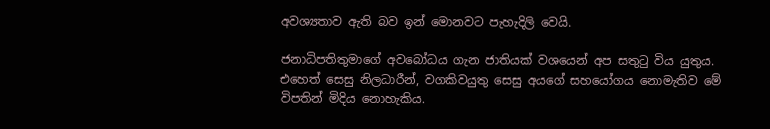අවශ්‍යතාව ඇති බව ඉන් මොනවට පැහැදිලි වෙයි.

ජනාධිපතිතුමාගේ අවබෝධය ගැන ජාතියක් වශයෙන් අප සතුටු විය යුතුය. එහෙත් සෙසු නිලධාරීන්, වගකිවයුතු සෙසු අයගේ සහයෝගය නොමැතිව මේ විපතින් මිදිය නොහැකිය.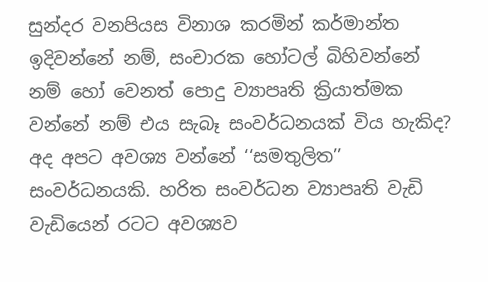සුන්දර වනපියස විනාශ කරමින් කර්මාන්ත ඉදිවන්නේ නම්, සංචාරක හෝටල් බිහිවන්නේ නම් හෝ වෙනත් පොදු ව්‍යාපෘති ක්‍රියාත්මක වන්නේ නම් එය සැබෑ සංවර්ධනයක් විය හැකිද? අද අපට අවශ්‍ය වන්නේ ‘‘සමතුලිත’’ සංවර්ධනයකි. හරිත සංවර්ධන ව්‍යාපෘති වැඩි වැඩියෙන් රටට අවශ්‍යව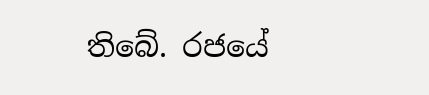තිබේ. රජයේ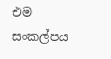එම සංකල්පය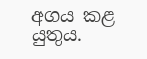අගය කළ යුතුය.